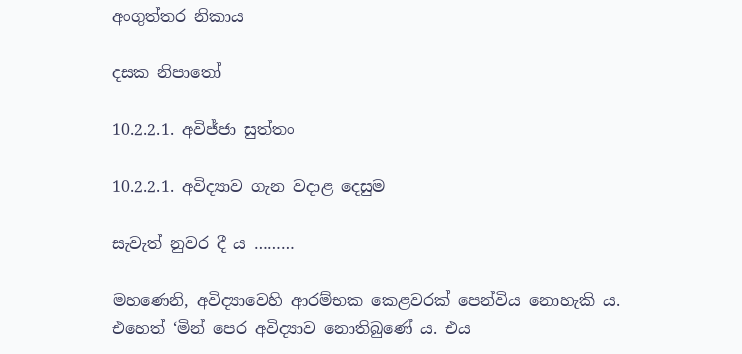අංගුත්තර නිකාය

දසක නිපාතෝ

10.2.2.1. අවිජ්ජා සුත්තං

10.2.2.1. අවිද්‍යාව ගැන වදාළ දෙසුම

සැවැත් නුවර දී ය ………

මහණෙනි, අවිද්‍යාවෙහි ආරම්භක කෙළවරක් පෙන්විය නොහැකි ය. එහෙත් ‘මින් පෙර අවිද්‍යාව නොතිබුණේ ය. එය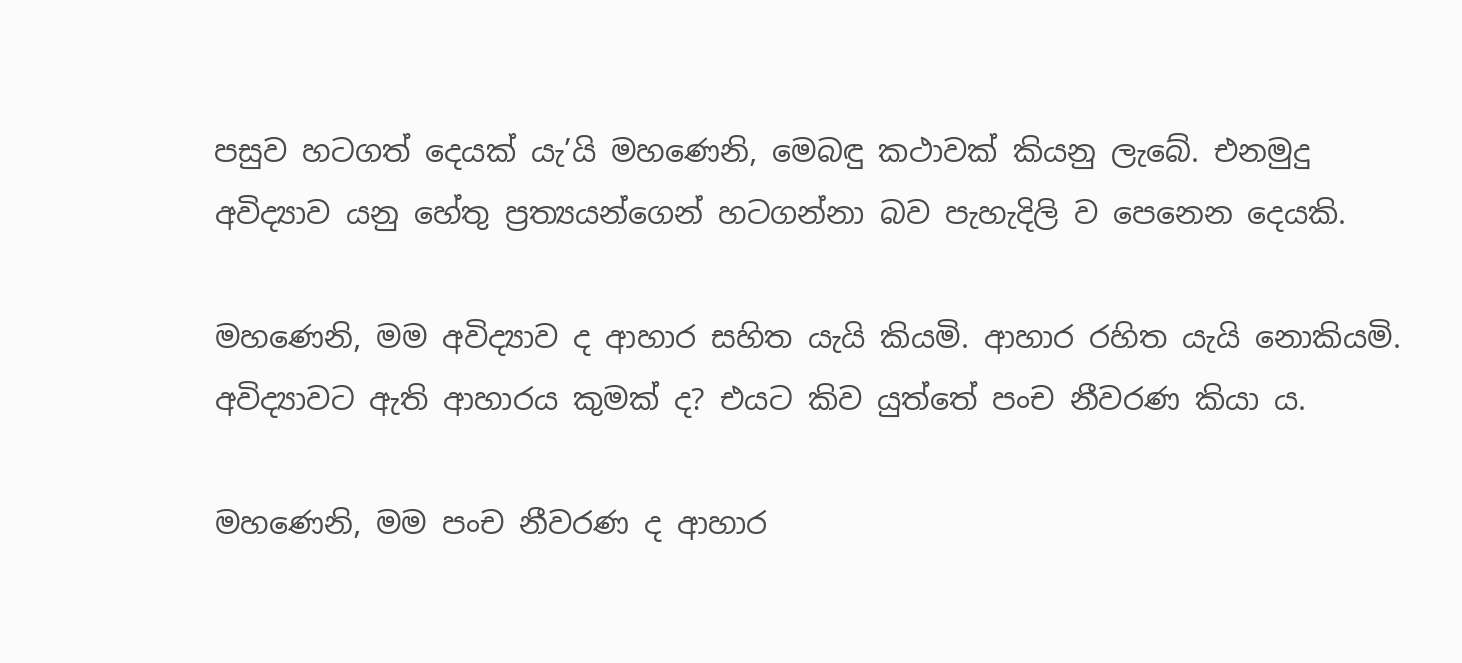පසුව හටගත් දෙයක් යැ’යි මහණෙනි, මෙබඳු කථාවක් කියනු ලැබේ. එනමුදු අවිද්‍යාව යනු හේතු ප්‍රත්‍යයන්ගෙන් හටගන්නා බව පැහැදිලි ව පෙනෙන දෙයකි.

මහණෙනි, මම අවිද්‍යාව ද ආහාර සහිත යැයි කියමි. ආහාර රහිත යැයි නොකියමි. අවිද්‍යාවට ඇති ආහාරය කුමක් ද? එයට කිව යුත්තේ පංච නීවරණ කියා ය.

මහණෙනි, මම පංච නීවරණ ද ආහාර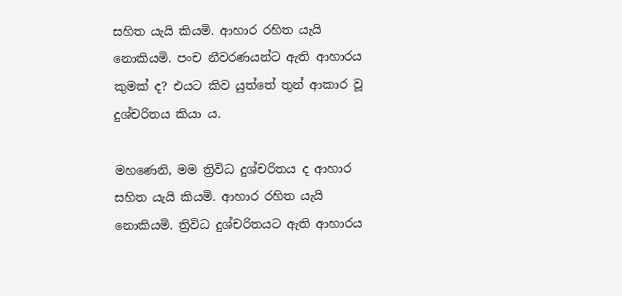සහිත යැයි කියමි. ආහාර රහිත යැයි නොකියමි. පංච නීවරණයන්ට ඇති ආහාරය කුමක් ද? එයට කිව යුත්තේ තුන් ආකාර වූ දුශ්චරිතය කියා ය.

මහණෙනි, මම ත්‍රිවිධ දුශ්චරිතය ද ආහාර සහිත යැයි කියමි. ආහාර රහිත යැයි නොකියමි. ත්‍රිවිධ දුශ්චරිතයට ඇති ආහාරය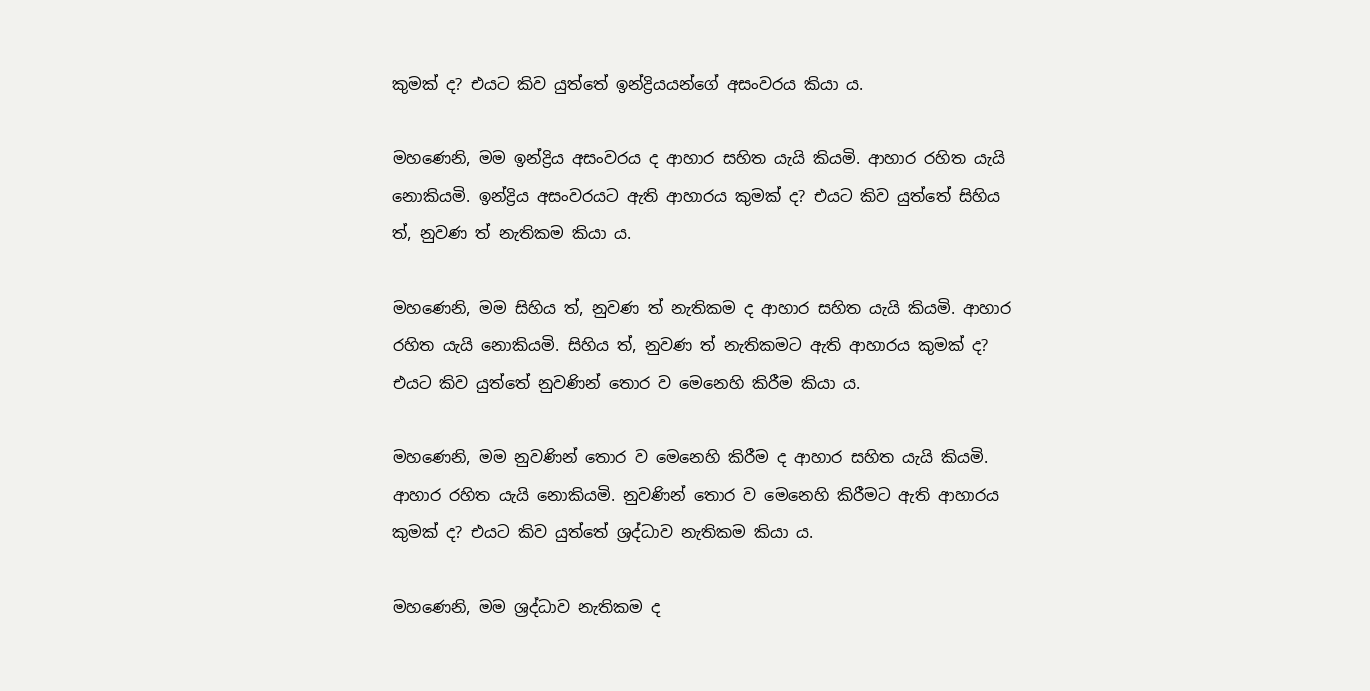කුමක් ද? එයට කිව යුත්තේ ඉන්ද්‍රියයන්ගේ අසංවරය කියා ය.

මහණෙනි, මම ඉන්ද්‍රිය අසංවරය ද ආහාර සහිත යැයි කියමි. ආහාර රහිත යැයි නොකියමි. ඉන්ද්‍රිය අසංවරයට ඇති ආහාරය කුමක් ද? එයට කිව යුත්තේ සිහිය ත්, නුවණ ත් නැතිකම කියා ය.

මහණෙනි, මම සිහිය ත්, නුවණ ත් නැතිකම ද ආහාර සහිත යැයි කියමි. ආහාර රහිත යැයි නොකියමි. සිහිය ත්, නුවණ ත් නැතිකමට ඇති ආහාරය කුමක් ද? එයට කිව යුත්තේ නුවණින් තොර ව මෙනෙහි කිරීම කියා ය.

මහණෙනි, මම නුවණින් තොර ව මෙනෙහි කිරීම ද ආහාර සහිත යැයි කියමි. ආහාර රහිත යැයි නොකියමි. නුවණින් තොර ව මෙනෙහි කිරීමට ඇති ආහාරය කුමක් ද? එයට කිව යුත්තේ ශ්‍රද්ධාව නැතිකම කියා ය.

මහණෙනි, මම ශ්‍රද්ධාව නැතිකම ද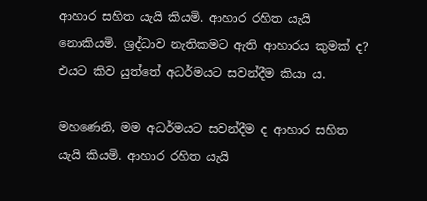ආහාර සහිත යැයි කියමි. ආහාර රහිත යැයි නොකියමි. ශ්‍රද්ධාව නැතිකමට ඇති ආහාරය කුමක් ද? එයට කිව යුත්තේ අධර්මයට සවන්දීම කියා ය.

මහණෙනි, මම අධර්මයට සවන්දීම ද ආහාර සහිත යැයි කියමි. ආහාර රහිත යැයි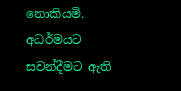නොකියමි. අධර්මයට සවන්දීමට ඇති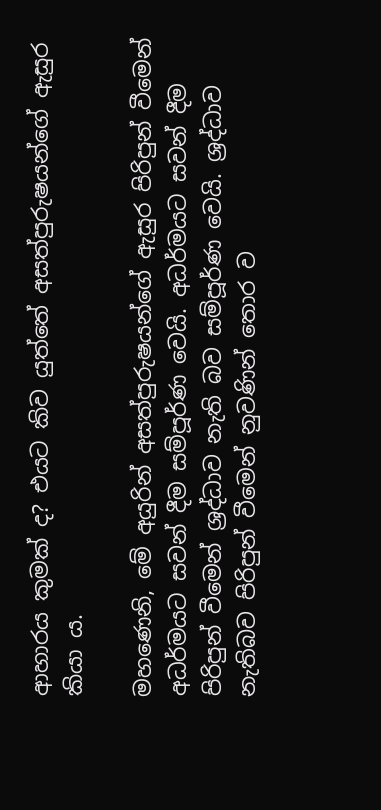ආහාරය කුමක් ද? එයට කිව යුත්තේ අසත්පුරුෂයන්ගේ ඇසුර කියා ය.

මහණෙනි, මේ අයුරින් අසත්පුරුෂයන්ගේ ඇසුර පිරිපුන් වීමෙන් අධර්මයට සවන් දීම සම්පූර්ණ වෙයි. අධර්මයට සවන් දීම පිරිපුන් වීමෙන් ශ්‍රද්ධාව නැති බව සම්පූර්ණ වෙයි. ශ්‍රද්ධාව නැතිබව පිරිපුන් වීමෙන් නුවණින් තොර ව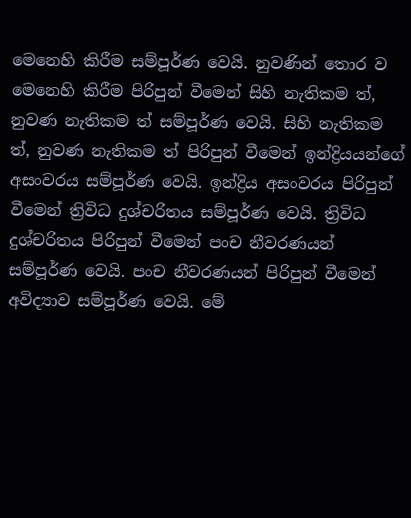මෙනෙහි කිරීම සම්පූර්ණ වෙයි. නුවණින් තොර ව මෙනෙහි කිරීම පිරිපුන් වීමෙන් සිහි නැතිකම ත්, නුවණ නැතිකම ත් සම්පූර්ණ වෙයි. සිහි නැතිකම ත්, නුවණ නැතිකම ත් පිරිපුන් වීමෙන් ඉන්ද්‍රියයන්ගේ අසංවරය සම්පූර්ණ වෙයි. ඉන්ද්‍රිය අසංවරය පිරිපුන් වීමෙන් ත්‍රිවිධ දුශ්චරිතය සම්පූර්ණ වෙයි. ත්‍රිවිධ දුශ්චරිතය පිරිපුන් වීමෙන් පංච නීවරණයන් සම්පූර්ණ වෙයි. පංච නීවරණයන් පිරිපුන් වීමෙන් අවිද්‍යාව සම්පූර්ණ වෙයි. මේ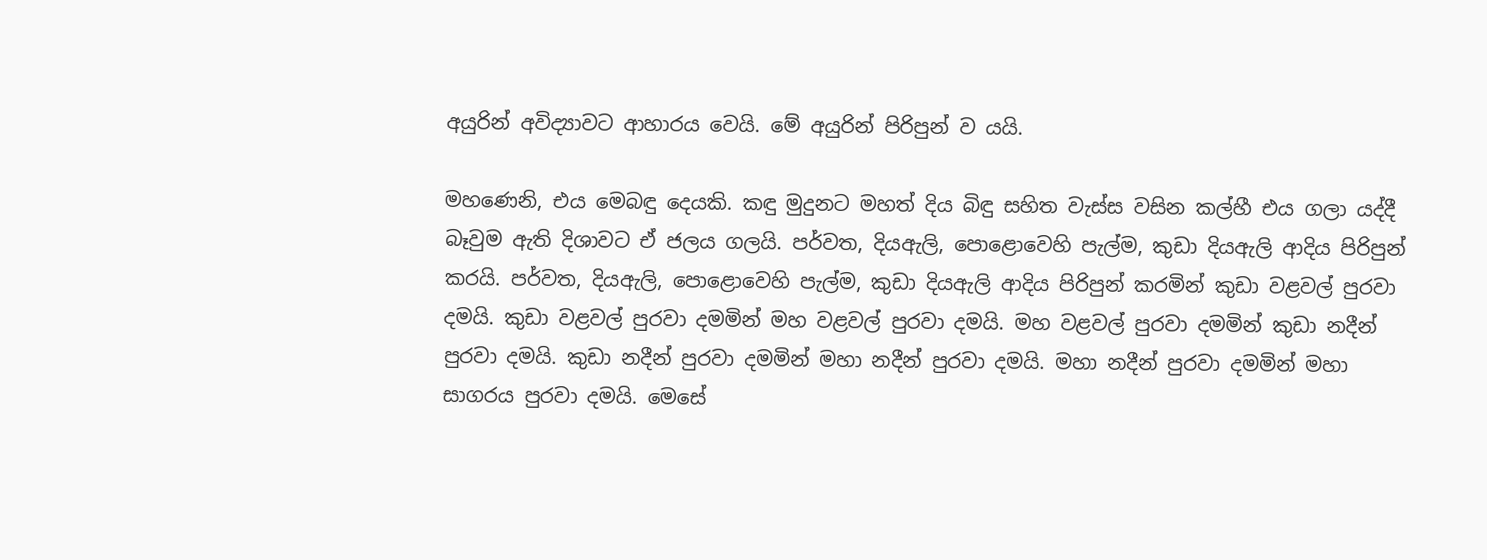අයුරින් අවිද්‍යාවට ආහාරය වෙයි. මේ අයුරින් පිරිපුන් ව යයි.

මහණෙනි, එය මෙබඳු දෙයකි. කඳු මුදුනට මහත් දිය බිඳු සහිත වැස්ස වසින කල්හී එය ගලා යද්දී බෑවුම ඇති දිශාවට ඒ ජලය ගලයි. පර්වත, දියඇලි, පොළොවෙහි පැල්ම, කුඩා දියඇලි ආදිය පිරිපුන් කරයි. පර්වත, දියඇලි, පොළොවෙහි පැල්ම, කුඩා දියඇලි ආදිය පිරිපුන් කරමින් කුඩා වළවල් පුරවා දමයි. කුඩා වළවල් පුරවා දමමින් මහ වළවල් පුරවා දමයි. මහ වළවල් පුරවා දමමින් කුඩා නදීන් පුරවා දමයි. කුඩා නදීන් පුරවා දමමින් මහා නදීන් පුරවා දමයි. මහා නදීන් පුරවා දමමින් මහා සාගරය පුරවා දමයි. මෙසේ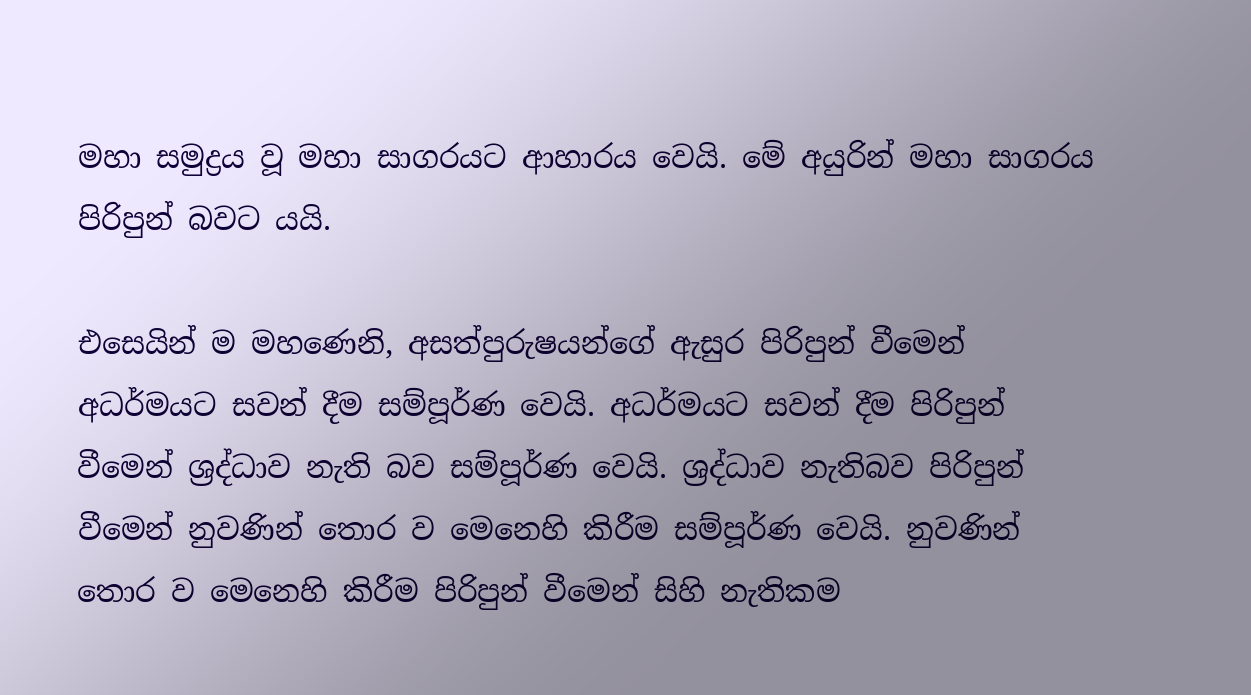මහා සමුද්‍රය වූ මහා සාගරයට ආහාරය වෙයි. මේ අයුරින් මහා සාගරය පිරිපුන් බවට යයි.

එසෙයින් ම මහණෙනි, අසත්පුරුෂයන්ගේ ඇසුර පිරිපුන් වීමෙන් අධර්මයට සවන් දීම සම්පූර්ණ වෙයි. අධර්මයට සවන් දීම පිරිපුන් වීමෙන් ශ්‍රද්ධාව නැති බව සම්පූර්ණ වෙයි. ශ්‍රද්ධාව නැතිබව පිරිපුන් වීමෙන් නුවණින් තොර ව මෙනෙහි කිරීම සම්පූර්ණ වෙයි. නුවණින් තොර ව මෙනෙහි කිරීම පිරිපුන් වීමෙන් සිහි නැතිකම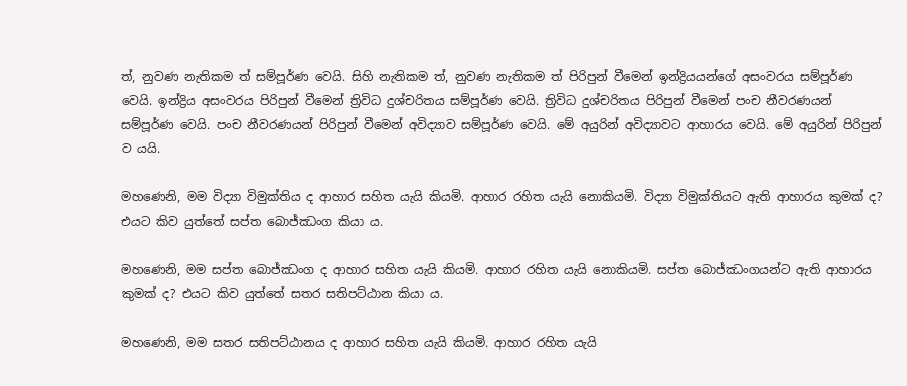ත්, නුවණ නැතිකම ත් සම්පූර්ණ වෙයි. සිහි නැතිකම ත්, නුවණ නැතිකම ත් පිරිපුන් වීමෙන් ඉන්ද්‍රියයන්ගේ අසංවරය සම්පූර්ණ වෙයි. ඉන්ද්‍රිය අසංවරය පිරිපුන් වීමෙන් ත්‍රිවිධ දුශ්චරිතය සම්පූර්ණ වෙයි. ත්‍රිවිධ දුශ්චරිතය පිරිපුන් වීමෙන් පංච නීවරණයන් සම්පූර්ණ වෙයි. පංච නීවරණයන් පිරිපුන් වීමෙන් අවිද්‍යාව සම්පූර්ණ වෙයි. මේ අයුරින් අවිද්‍යාවට ආහාරය වෙයි. මේ අයුරින් පිරිපුන් ව යයි.

මහණෙනි, මම විද්‍යා විමුක්තිය ද ආහාර සහිත යැයි කියමි. ආහාර රහිත යැයි නොකියමි. විද්‍යා විමුක්තියට ඇති ආහාරය කුමක් ද? එයට කිව යුත්තේ සප්ත බොජ්ඣංග කියා ය.

මහණෙනි, මම සප්ත බොජ්ඣංග ද ආහාර සහිත යැයි කියමි. ආහාර රහිත යැයි නොකියමි. සප්ත බොජ්ඣංගයන්ට ඇති ආහාරය කුමක් ද? එයට කිව යුත්තේ සතර සතිපට්ඨාන කියා ය.

මහණෙනි, මම සතර සතිපට්ඨානය ද ආහාර සහිත යැයි කියමි. ආහාර රහිත යැයි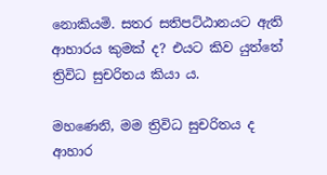නොකියමි. සතර සතිපට්ඨානයට ඇති ආහාරය කුමක් ද? එයට කිව යුත්තේ ත්‍රිවිධ සුචරිතය කියා ය.

මහණෙනි, මම ත්‍රිවිධ සුචරිතය ද ආහාර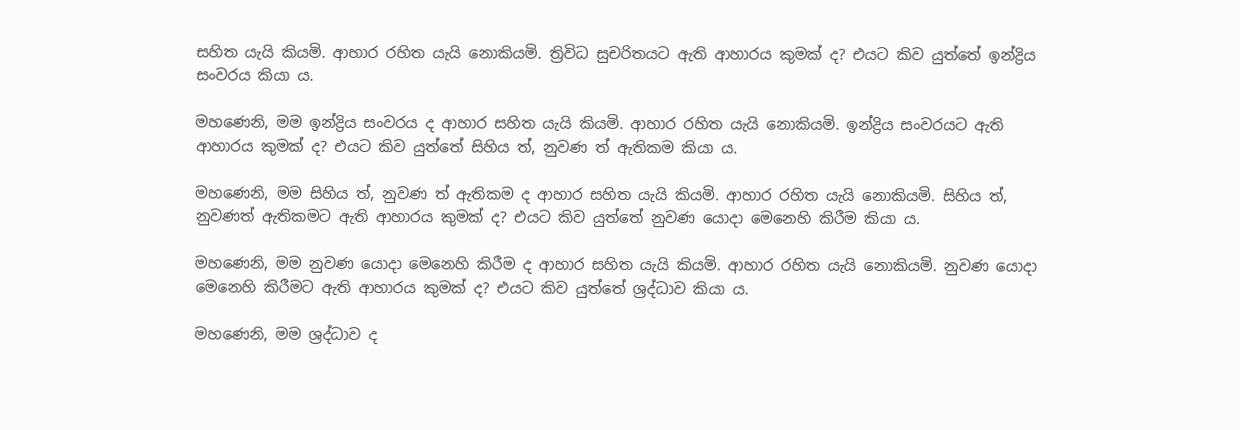සහිත යැයි කියමි. ආහාර රහිත යැයි නොකියමි. ත්‍රිවිධ සුචරිතයට ඇති ආහාරය කුමක් ද? එයට කිව යුත්තේ ඉන්ද්‍රිය සංවරය කියා ය.

මහණෙනි, මම ඉන්ද්‍රිය සංවරය ද ආහාර සහිත යැයි කියමි. ආහාර රහිත යැයි නොකියමි. ඉන්ද්‍රිය සංවරයට ඇති ආහාරය කුමක් ද? එයට කිව යුත්තේ සිහිය ත්, නුවණ ත් ඇතිකම කියා ය.

මහණෙනි, මම සිහිය ත්, නුවණ ත් ඇතිකම ද ආහාර සහිත යැයි කියමි. ආහාර රහිත යැයි නොකියමි. සිහිය ත්, නුවණත් ඇතිකමට ඇති ආහාරය කුමක් ද? එයට කිව යුත්තේ නුවණ යොදා මෙනෙහි කිරීම කියා ය.

මහණෙනි, මම නුවණ යොදා මෙනෙහි කිරීම ද ආහාර සහිත යැයි කියමි. ආහාර රහිත යැයි නොකියමි. නුවණ යොදා මෙනෙහි කිරීමට ඇති ආහාරය කුමක් ද? එයට කිව යුත්තේ ශ්‍රද්ධාව කියා ය.

මහණෙනි, මම ශ්‍රද්ධාව ද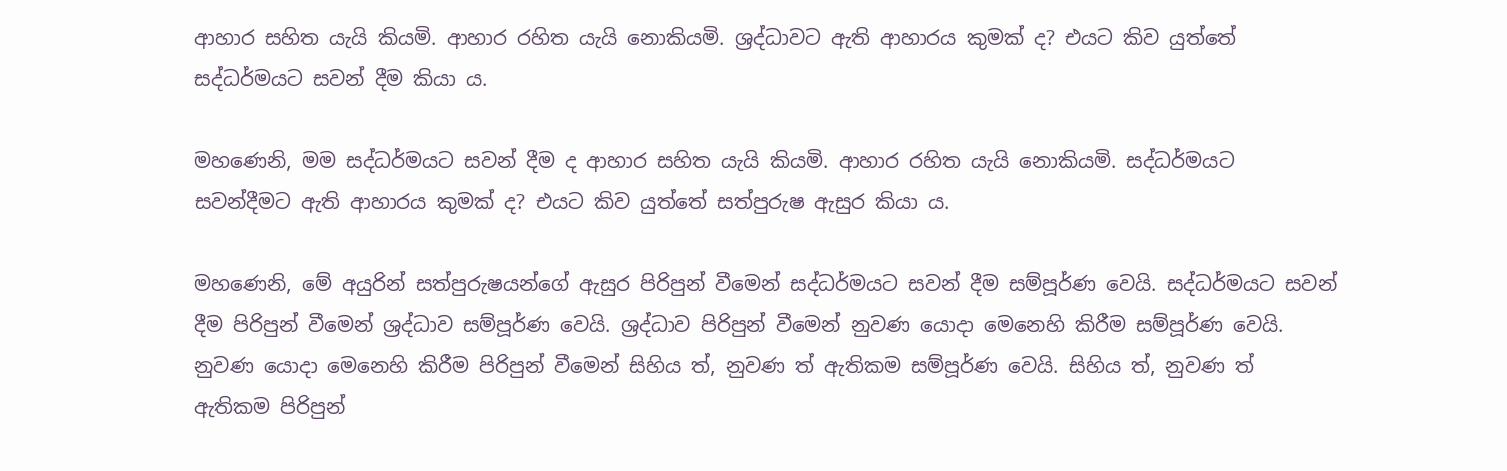ආහාර සහිත යැයි කියමි. ආහාර රහිත යැයි නොකියමි. ශ්‍රද්ධාවට ඇති ආහාරය කුමක් ද? එයට කිව යුත්තේ සද්ධර්මයට සවන් දීම කියා ය.

මහණෙනි, මම සද්ධර්මයට සවන් දීම ද ආහාර සහිත යැයි කියමි. ආහාර රහිත යැයි නොකියමි. සද්ධර්මයට සවන්දීමට ඇති ආහාරය කුමක් ද? එයට කිව යුත්තේ සත්පුරුෂ ඇසුර කියා ය.

මහණෙනි, මේ අයුරින් සත්පුරුෂයන්ගේ ඇසුර පිරිපුන් වීමෙන් සද්ධර්මයට සවන් දීම සම්පූර්ණ වෙයි. සද්ධර්මයට සවන් දීම පිරිපුන් වීමෙන් ශ්‍රද්ධාව සම්පූර්ණ වෙයි. ශ්‍රද්ධාව පිරිපුන් වීමෙන් නුවණ යොදා මෙනෙහි කිරීම සම්පූර්ණ වෙයි. නුවණ යොදා මෙනෙහි කිරීම පිරිපුන් වීමෙන් සිහිය ත්, නුවණ ත් ඇතිකම සම්පූර්ණ වෙයි. සිහිය ත්, නුවණ ත් ඇතිකම පිරිපුන්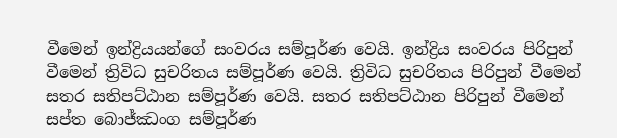වීමෙන් ඉන්ද්‍රියයන්ගේ සංවරය සම්පූර්ණ වෙයි. ඉන්ද්‍රිය සංවරය පිරිපුන් වීමෙන් ත්‍රිවිධ සුචරිතය සම්පූර්ණ වෙයි. ත්‍රිවිධ සුචරිතය පිරිපුන් වීමෙන් සතර සතිපට්ඨාන සම්පූර්ණ වෙයි. සතර සතිපට්ඨාන පිරිපුන් වීමෙන් සප්ත බොජ්ඣංග සම්පූර්ණ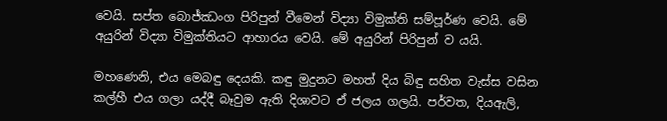වෙයි. සප්ත බොජ්ඣංග පිරිපුන් වීමෙන් විද්‍යා විමුක්ති සම්පූර්ණ වෙයි. මේ අයුරින් විද්‍යා විමුක්තියට ආහාරය වෙයි. මේ අයුරින් පිරිපුන් ව යයි.

මහණෙනි, එය මෙබඳු දෙයකි. කඳු මුදුනට මහත් දිය බිඳු සහිත වැස්ස වසින කල්හී එය ගලා යද්දී බෑවුම ඇති දිශාවට ඒ ජලය ගලයි. පර්වත, දියඇලි,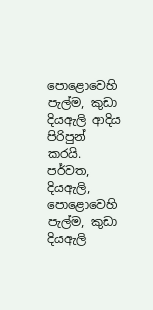පොළොවෙහි පැල්ම, කුඩා දියඇලි ආදිය පිරිපුන් කරයි. පර්වත, දියඇලි, පොළොවෙහි පැල්ම, කුඩා දියඇලි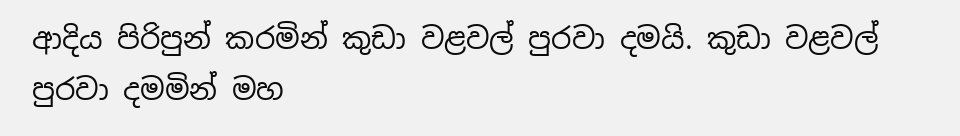ආදිය පිරිපුන් කරමින් කුඩා වළවල් පුරවා දමයි. කුඩා වළවල් පුරවා දමමින් මහ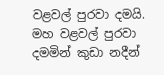වළවල් පුරවා දමයි. මහ වළවල් පුරවා දමමින් කුඩා නදීන්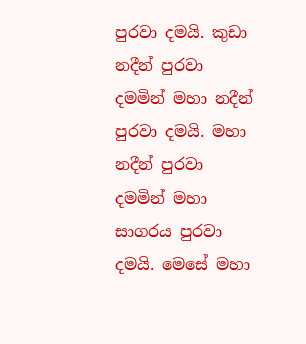පුරවා දමයි. කුඩා නදීන් පුරවා දමමින් මහා නදීන් පුරවා දමයි. මහා නදීන් පුරවා දමමින් මහා සාගරය පුරවා දමයි. මෙසේ මහා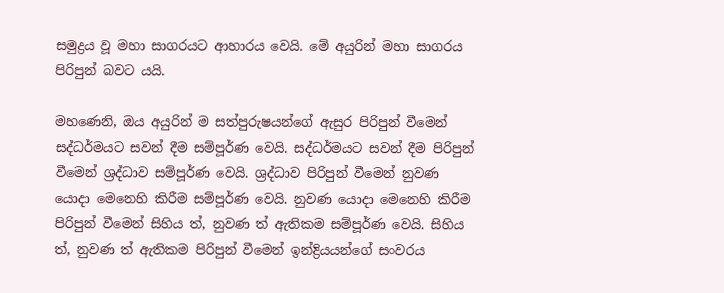සමුද්‍රය වූ මහා සාගරයට ආහාරය වෙයි. මේ අයුරින් මහා සාගරය පිරිපුන් බවට යයි.

මහණෙනි, ඔය අයුරින් ම සත්පුරුෂයන්ගේ ඇසුර පිරිපුන් වීමෙන් සද්ධර්මයට සවන් දීම සම්පූර්ණ වෙයි. සද්ධර්මයට සවන් දීම පිරිපුන් වීමෙන් ශ්‍රද්ධාව සම්පූර්ණ වෙයි. ශ්‍රද්ධාව පිරිපුන් වීමෙන් නුවණ යොදා මෙනෙහි කිරීම සම්පූර්ණ වෙයි. නුවණ යොදා මෙනෙහි කිරීම පිරිපුන් වීමෙන් සිහිය ත්, නුවණ ත් ඇතිකම සම්පූර්ණ වෙයි. සිහිය ත්, නුවණ ත් ඇතිකම පිරිපුන් වීමෙන් ඉන්ද්‍රියයන්ගේ සංවරය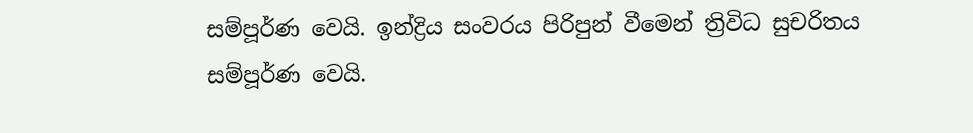සම්පූර්ණ වෙයි. ඉන්ද්‍රිය සංවරය පිරිපුන් වීමෙන් ත්‍රිවිධ සුචරිතය සම්පූර්ණ වෙයි.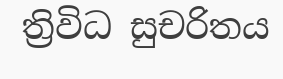ත්‍රිවිධ සුචරිතය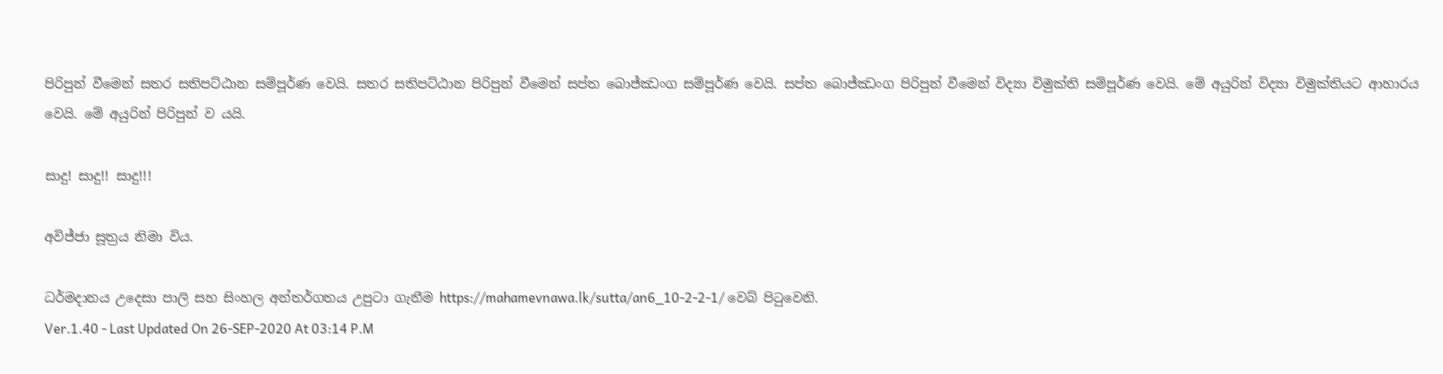පිරිපුන් වීමෙන් සතර සතිපට්ඨාන සම්පූර්ණ වෙයි. සතර සතිපට්ඨාන පිරිපුන් වීමෙන් සප්ත බොජ්ඣංග සම්පූර්ණ වෙයි. සප්ත බොජ්ඣංග පිරිපුන් වීමෙන් විද්‍යා විමුක්ති සම්පූර්ණ වෙයි. මේ අයුරින් විද්‍යා විමුක්තියට ආහාරය වෙයි. මේ අයුරින් පිරිපුන් ව යයි.

සාදු! සාදු!! සාදු!!!

අවිජ්ජා සූත්‍රය නිමා විය.

ධර්මදානය උදෙසා පාලි සහ සිංහල අන්තර්ගතය උපුටා ගැනීම https://mahamevnawa.lk/sutta/an6_10-2-2-1/ වෙබ් පිටුවෙනි.
Ver.1.40 - Last Updated On 26-SEP-2020 At 03:14 P.M